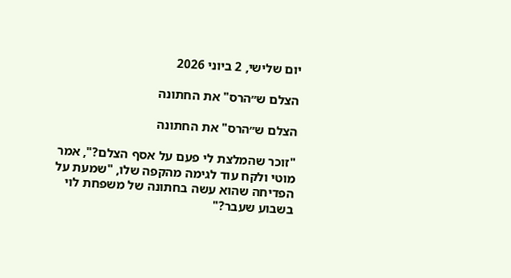יום שלישי, 2 ביוני 2026

הצלם ש״הרס" את החתונה

הצלם ש״הרס" את החתונה

"זוכר שהמלצת לי פעם על אסף הצלם?", אמר מוטי ולקח עוד לגימה מהקפה שלו, "שמעת על הפדיחה שהוא עשה בחתונה של משפחת לוי בשבוע שעבר?"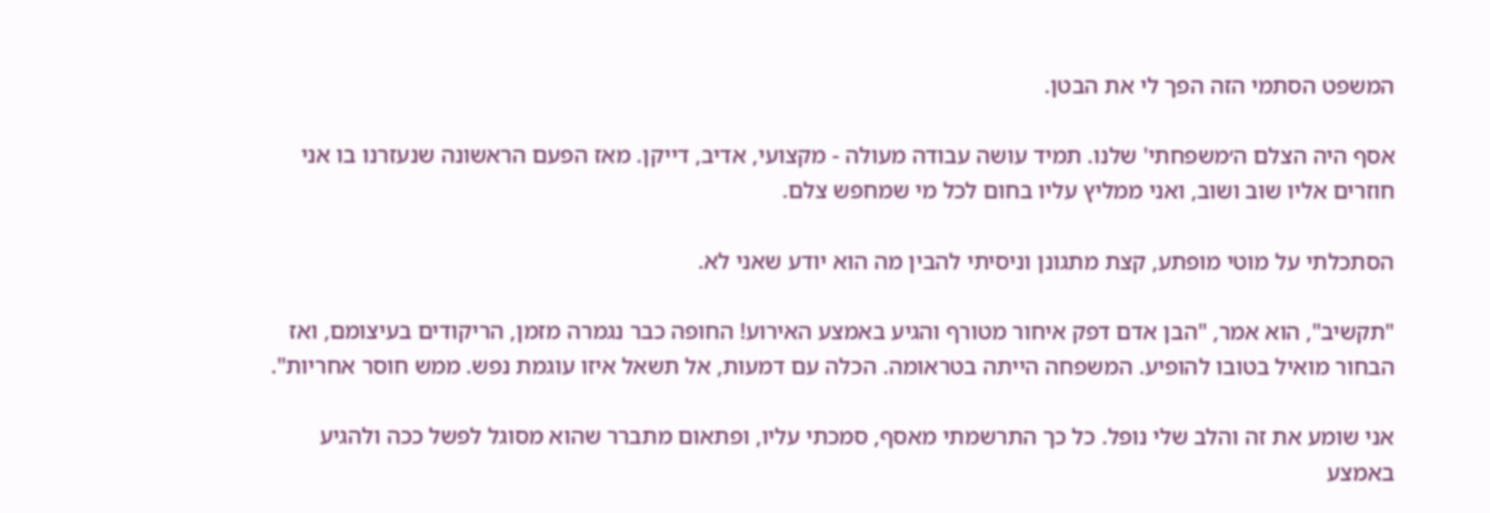המשפט הסתמי הזה הפך לי את הבטן.

אסף היה הצלם ה׳משפחתי' שלנו. תמיד עושה עבודה מעולה - מקצועי, אדיב, דייקן. מאז הפעם הראשונה שנעזרנו בו אני חוזרים אליו שוב ושוב, ואני ממליץ עליו בחום לכל מי שמחפש צלם.

הסתכלתי על מוטי מופתע, קצת מתגונן וניסיתי להבין מה הוא יודע שאני לא.

"תקשיב", הוא אמר, "הבן אדם דפק איחור מטורף והגיע באמצע האירוע! החופה כבר נגמרה מזמן, הריקודים בעיצומם, ואז הבחור מואיל בטובו להופיע. המשפחה הייתה בטראומה. הכלה עם דמעות, אל תשאל איזו עוגמת נפש. ממש חוסר אחריות".

אני שומע את זה והלב שלי נופל. כל כך התרשמתי מאסף, סמכתי עליו, ופתאום מתברר שהוא מסוגל לפשל ככה ולהגיע באמצע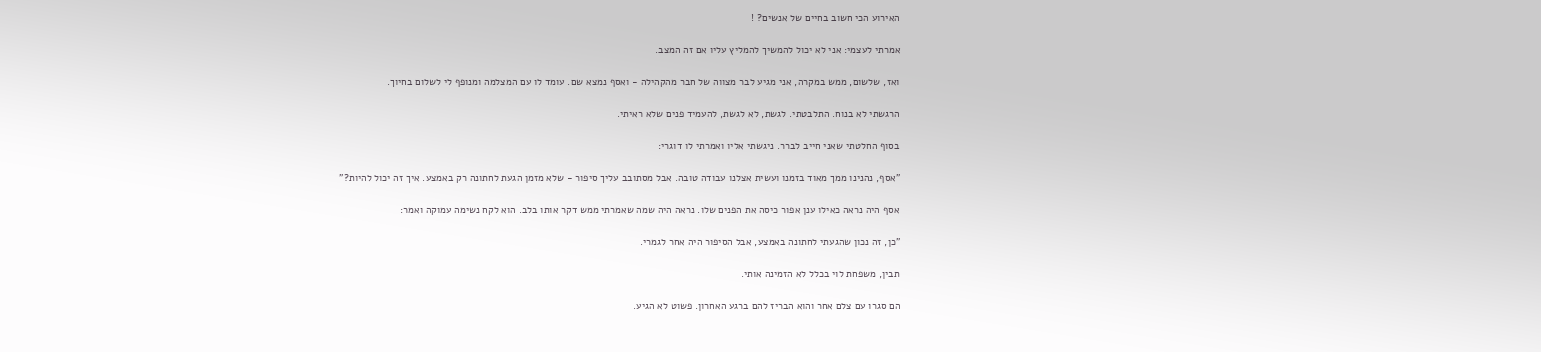האירוע הכי חשוב בחיים של אנשים? !

אמרתי לעצמי: אני לא יכול להמשיך להמליץ עליו אם זה המצב.

ואז, שלשום, ממש במקרה, אני מגיע לבר מצווה של חבר מהקהילה - ואסף נמצא שם. עומד לו עם המצלמה ומנופף לי לשלום בחיוך.

הרגשתי לא בנוח. התלבטתי. לגשת, לא לגשת, להעמיד פנים שלא ראיתי.

בסוף החלטתי שאני חייב לברר. ניגשתי אליו ואמרתי לו דוגרי:

"אסף, נהנינו ממך מאוד בזמנו ועשית אצלנו עבודה טובה. אבל מסתובב עליך סיפור - שלא מזמן הגעת לחתונה רק באמצע. איך זה יכול להיות?"

אסף היה נראה כאילו ענן אפור כיסה את הפנים שלו. נראה היה שמה שאמרתי ממש דקר אותו בלב. הוא לקח נשימה עמוקה ואמר:

"כן, זה נכון שהגעתי לחתונה באמצע, אבל הסיפור היה אחר לגמרי.

תבין, משפחת לוי בכלל לא הזמינה אותי.

הם סגרו עם צלם אחר והוא הבריז להם ברגע האחרון. פשוט לא הגיע.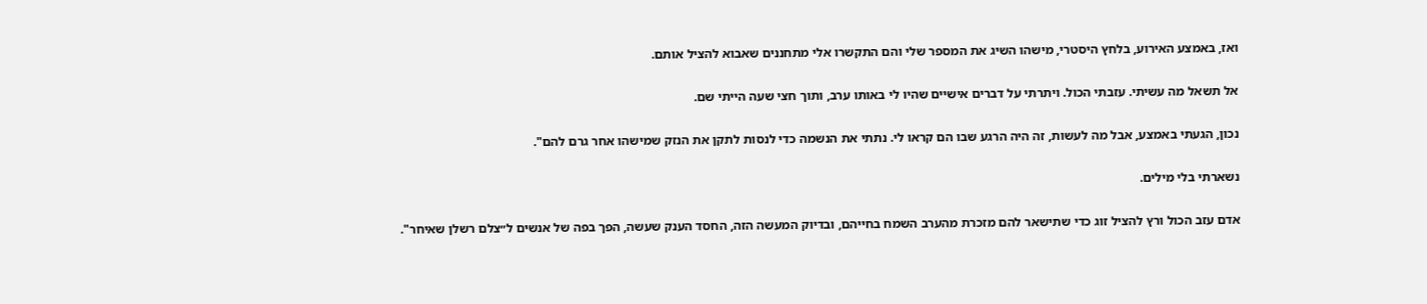ואז, באמצע האירוע, בלחץ היסטרי, מישהו השיג את המספר שלי והם התקשרו אלי מתחננים שאבוא להציל אותם.

אל תשאל מה עשיתי. עזבתי הכול. ויתרתי על דברים אישיים שהיו לי באותו ערב, ותוך חצי שעה הייתי שם.

נכון, הגעתי באמצע, אבל מה לעשות, זה היה הרגע שבו הם קראו לי. נתתי את הנשמה כדי לנסות לתקן את הנזק שמישהו אחר גרם להם".

נשארתי בלי מילים.

אדם עזב הכול ורץ להציל זוג כדי שתישאר להם מזכרת מהערב השמח בחייהם, ובדיוק המעשה הזה, החסד הענק שעשה, הפך בפה של אנשים ל״צלם רשלן שאיחר".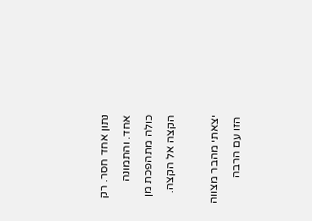נתון אחד חסר. רק אחד. והתמונה כולה מתהפכת מן הקצה אל הקצה.

יצאתי מהבר מצווה הזו עם הרבה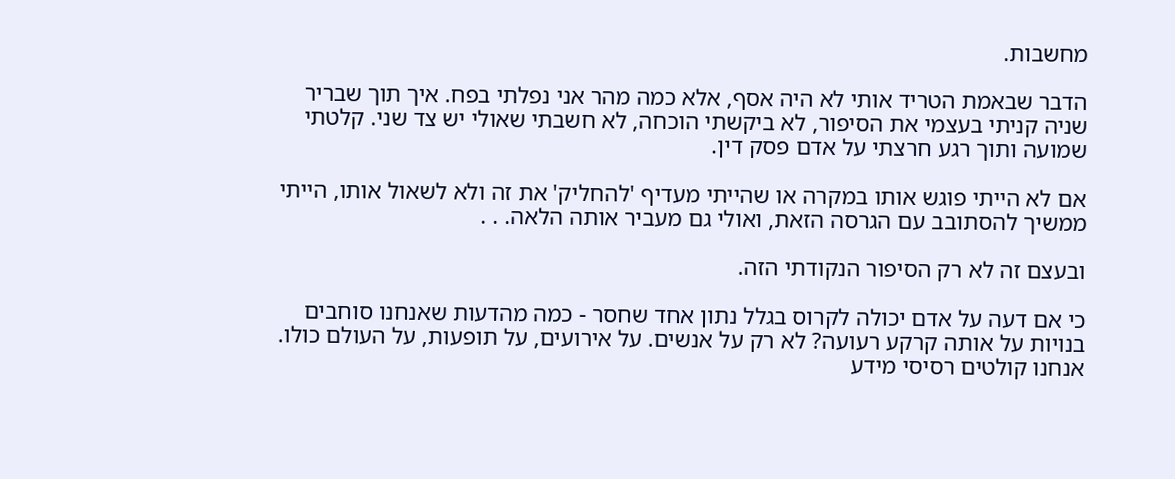מחשבות.

הדבר שבאמת הטריד אותי לא היה אסף, אלא כמה מהר אני נפלתי בפח. איך תוך שבריר שניה קניתי בעצמי את הסיפור, לא ביקשתי הוכחה, לא חשבתי שאולי יש צד שני. קלטתי שמועה ותוך רגע חרצתי על אדם פסק דין.

אם לא הייתי פוגש אותו במקרה או שהייתי מעדיף 'להחליק' את זה ולא לשאול אותו, הייתי ממשיך להסתובב עם הגרסה הזאת, ואולי גם מעביר אותה הלאה. . .

ובעצם זה לא רק הסיפור הנקודתי הזה.

כי אם דעה על אדם יכולה לקרוס בגלל נתון אחד שחסר - כמה מהדעות שאנחנו סוחבים בנויות על אותה קרקע רעועה? לא רק על אנשים. על אירועים, על תופעות, על העולם כולו. אנחנו קולטים רסיסי מידע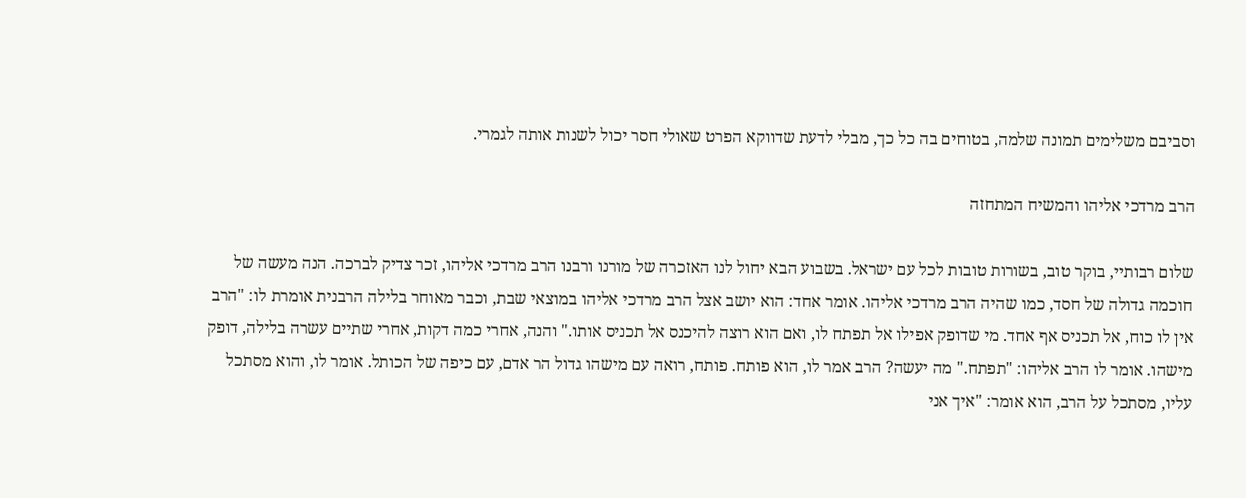וסביבם משלימים תמונה שלמה, בטוחים בה כל כך, מבלי לדעת שדווקא הפרט שאולי חסר יכול לשנות אותה לגמרי.

הרב מרדכי אליהו והמשיח המתחזה

שלום רבותיי, בוקר טוב, בשורות טובות לכל עם ישראל. בשבוע הבא יחול לנו האזכרה של מורנו ורבנו הרב מרדכי אליהו, זכר צדיק לברכה. הנה מעשה של חוכמה גדולה של חסד, כמו שהיה הרב מרדכי אליהו. אומר אחד: הוא יושב אצל הרב מרדכי אליהו במוצאי שבת, וכבר מאוחר בלילה הרבנית אומרת לו: "הרב אין לו כוח, אל תכניס אף אחד. מי שדופק אפילו אל תפתח לו, ואם הוא רוצה להיכנס אל תכניס אותו." והנה, אחרי כמה דקות, אחרי שתיים עשרה בלילה, דופק מישהו. אומר לו הרב אליהו: "תפתח." מה יעשה? הרב אמר לו, הוא פותח. פותח, רואה עם מישהו גדול הר אדם, עם כיפה של הכותל. אומר לו, והוא מסתכל עליו, מסתכל על הרב, הוא אומר: "איך אני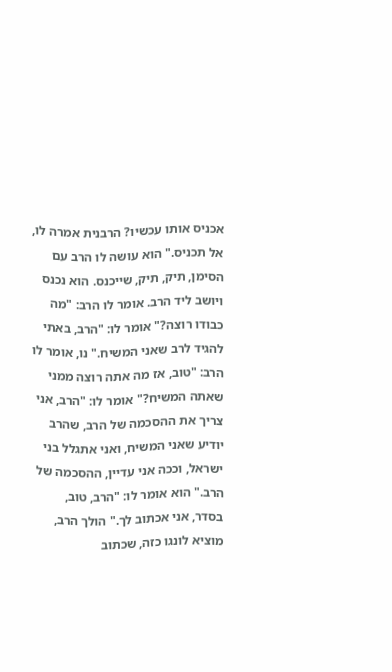אכניס אותו עכשיו? הרבנית אמרה לו, אל תכניס." הוא עושה לו הרב עם הסימן, תיק, תיק, שייכנס. הוא נכנס ויושב ליד הרב. אומר לו הרב: "מה כבודו רוצה?" אומר לו: "הרב, באתי להגיד לרב שאני המשיח." נו, אומר לו הרב: "טוב, אז מה אתה רוצה ממני שאתה המשיח?" אומר לו: "הרב, אני צריך את ההסכמה של הרב, שהרב יודיע שאני המשיח, ואני אתגלל בני ישראל, וככה אני עדיין, ההסכמה של הרב." הוא אומר לו: "הרב, טוב, בסדר, אני אכתוב לך." הולך הרב, מוציא לונגו כזה, שכתוב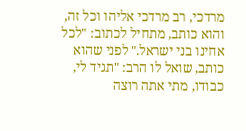מרדכי, רב מרדכי אליהו וכל זה, והוא כותב, מתחיל לכתוב: "לכל אחינו בני ישראל." לפני שהוא כותב, שואל לו הרב: "תגיד לי, כבודו, מתי אתה רוצה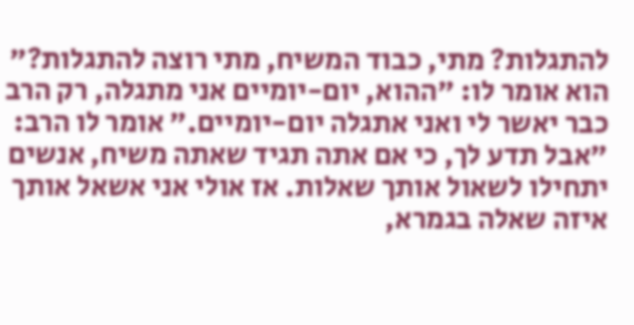להתגלות? מתי, כבוד המשיח, מתי רוצה להתגלות?" הוא אומר לו: "ההוא, יום-יומיים אני מתגלה, רק הרב כבר יאשר לי ואני אתגלה יום-יומיים." אומר לו הרב: "אבל תדע לך, כי אם אתה תגיד שאתה משיח, אנשים יתחילו לשאול אותך שאלות. אז אולי אני אשאל אותך איזה שאלה בגמרא,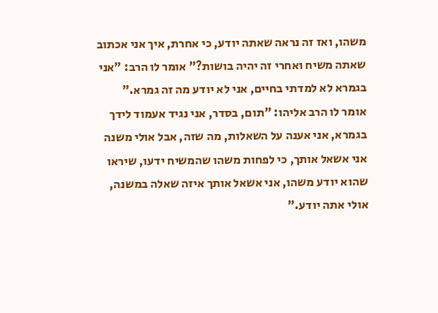משהו, ואז זה נראה שאתה יודע, כי אחרת, איך אני אכתוב שאתה משיח ואחרי זה יהיה בושות?" אומר לו הרב: "אני בגמרא לא למדתי בחיים, אני לא יודע מה זה גמרא." אומר לו הרב אליהו: "תום, בסדר, אני נגיד אעמוד לידך בגמרא, אני אענה על השאלות, מה שזה, אבל אולי משנה אני אשאל אותך, כי לפחות משהו שהמשיח ידעו, שיראו שהוא יודע משהו, אני אשאל אותך איזה שאלה במשנה, אולי אתה יודע."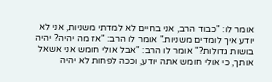אומר לו: "כבוד הרב, אני בחיים לא למדתי משניות, אני לא יודע איך לומדים משניות." אומר לו הרב: "אז מה יהיה? יהיה בושות גדולות?" אומר לו הרב: "אבל אולי חומש אני אשאל אותך, כי אולי חומש אתה יודע, וככה לפחות לא יהיה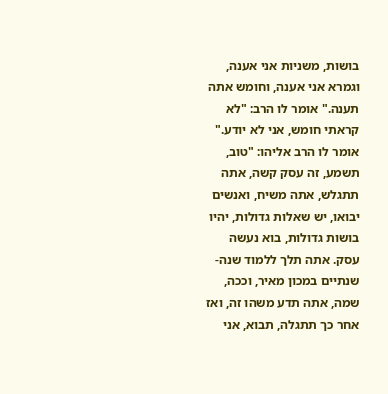בושות, משניות אני אענה, וגמרא אני אענה, וחומש אתה תענה." אומר לו הרב: "לא קראתי חומש, אני לא יודע." אומר לו הרב אליהו: "טוב, תשמע, זה עסק קשה, אתה תתגלש, אתה משיח, ואנשים יבואו, יש שאלות גדולות, יהיו בושות גדולות, בוא נעשה עסק. אתה תלך ללמוד שנה-שנתיים במכון מאיר, וככה, שמה, אתה תדע משהו זה, ואז אחר כך תתגלה, תבוא, אני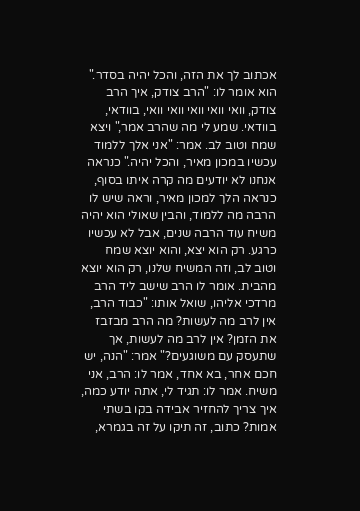אכתוב לך את הזה, והכל יהיה בסדר." הוא אומר לו: "הרב צודק, איך הרב צודק, וואי וואי וואי וואי וואי, בוודאי, בוודאי. שמע לי מה שהרב אמר," ויצא שמח וטוב לב. אמר: "אני אלך ללמוד עכשיו במכון מאיר, והכל יהיה." כנראה אנחנו לא יודעים מה קרה איתו בסוף, כנראה הלך למכון מאיר, וראה שיש לו הרבה מה ללמוד, והבין שאולי הוא יהיה משיח עוד הרבה שנים, אבל לא עכשיו כרגע. רק הוא יצא, והוא יוצא שמח וטוב לב, וזה המשיח שלנו, רק הוא יוצא מהבית. אומר לו הרב שישב ליד הרב מרדכי אליהו, שואל אותו: "כבוד הרב, אין לרב מה לעשות? מה הרב מבזבז את הזמן? אין לרב מה לעשות, אך שתעסק עם משוגעים?" אמר: "הנה, יש חכם אחר, בא אחד, אמר לו: הרב, אני משיח. אמר לו: תגיד לי, אתה יודע כמה, איך צריך להחזיר אבידה בקו בשתי אמות? כתוב, זה תיקו על זה בגמרא,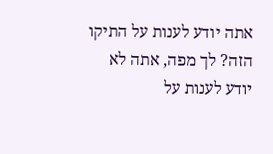אתה יודע לענות על התיקו הזה? לך מפה, אתה לא יודע לענות על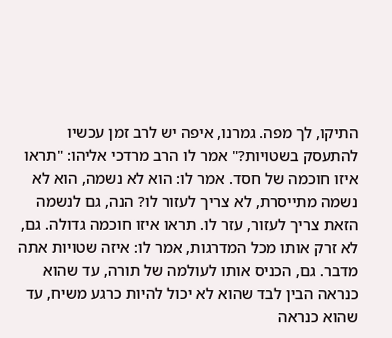התיקו, לך מפה. גמרנו, איפה יש לרב זמן עכשיו להתעסק בשטויות?" אמר לו הרב מרדכי אליהו: "תראו איזו חוכמה של חסד. אמר לו: הוא לא נשמה, הוא לא נשמה מתייסרת, לא צריך לעזור לו? הנה, גם לנשמה הזאת צריך לעזור, עזר לו. תראו איזו חוכמה גדולה. גם, לא זרק אותו מכל המדרגות, אמר לו: איזה שטויות אתה מדבר. גם, הכניס אותו לעולמה של תורה, עד שהוא כנראה הבין לבד שהוא לא יכול להיות כרגע משיח, עד שהוא כנראה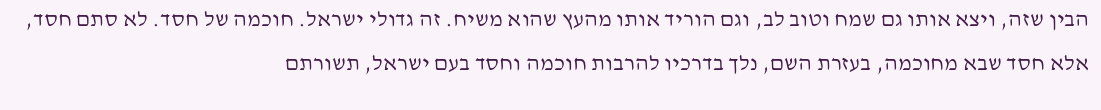הבין שזה, ויצא אותו גם שמח וטוב לב, וגם הוריד אותו מהעץ שהוא משיח. זה גדולי ישראל. חוכמה של חסד. לא סתם חסד, אלא חסד שבא מחוכמה, בעזרת השם, נלך בדרכיו להרבות חוכמה וחסד בעם ישראל, תשורתם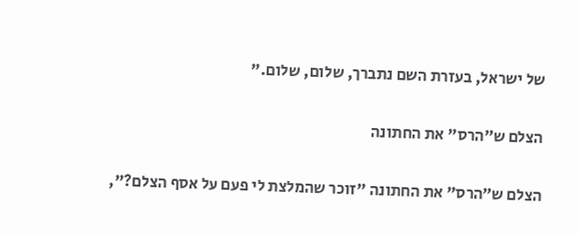של ישראל, בעזרת השם נתברך, שלום, שלום."

הצלם ש״הרס" את החתונה

הצלם ש״הרס" את החתונה "זוכר שהמלצת לי פעם על אסף הצלם?",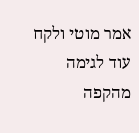אמר מוטי ולקח עוד לגימה מהקפה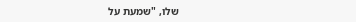שלו, "שמעת על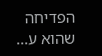הפדיחה שהוא ע...